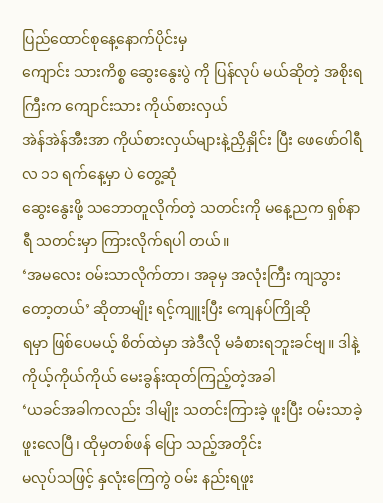ပြည်ထောင်စုနေ့နောက်ပိုင်းမှ
ကျောင်း သားကိစ္စ ဆွေးနွေးပွဲ ကို ပြန်လုပ် မယ်ဆိုတဲ့ အစိုးရကြီးက ကျောင်းသား ကိုယ်စားလှယ်
အဲန်အဲန်အီးအာ ကိုယ်စားလှယ်များနဲ့ညှိနှိုင်း ပြီး ဖေဖော်ဝါရီလ ၁၁ ရက်နေ့မှာ ပဲ တွေ့ဆုံ
ဆွေးနွေးဖို့ သဘောတူလိုက်တဲ့ သတင်းကို မနေ့ညက ရှစ်နာရီ သတင်းမှာ ကြားလိုက်ရပါ တယ်။
‘အမလေး ဝမ်းသာလိုက်တာ၊ အခုမှ အလုံးကြီး ကျသွားတော့တယ်’ ဆိုတာမျိုး ရင့်ကျူးပြီး ကျေနပ်ကြိုဆို
ရမှာ ဖြစ်ပေမယ့် စိတ်ထဲမှာ အဲဒီလို မခံစားရဘူးခင်ဗျ။ ဒါနဲ့ ကိုယ့်ကိုယ်ကိုယ် မေးခွန်းထုတ်ကြည့်တဲ့အခါ
‘ယခင်အခါကလည်း ဒါမျိုး သတင်းကြားခဲ့ ဖူးပြီး ဝမ်းသာခဲ့ဖူးလေပြီ၊ ထိုမှတစ်ဖန် ပြော သည့်အတိုင်း
မလုပ်သဖြင့် နှလုံးကြေကွဲ ဝမ်း နည်းရဖူး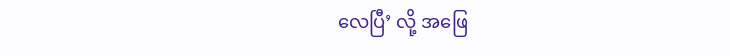လေပြီ’ လို့ အဖြေ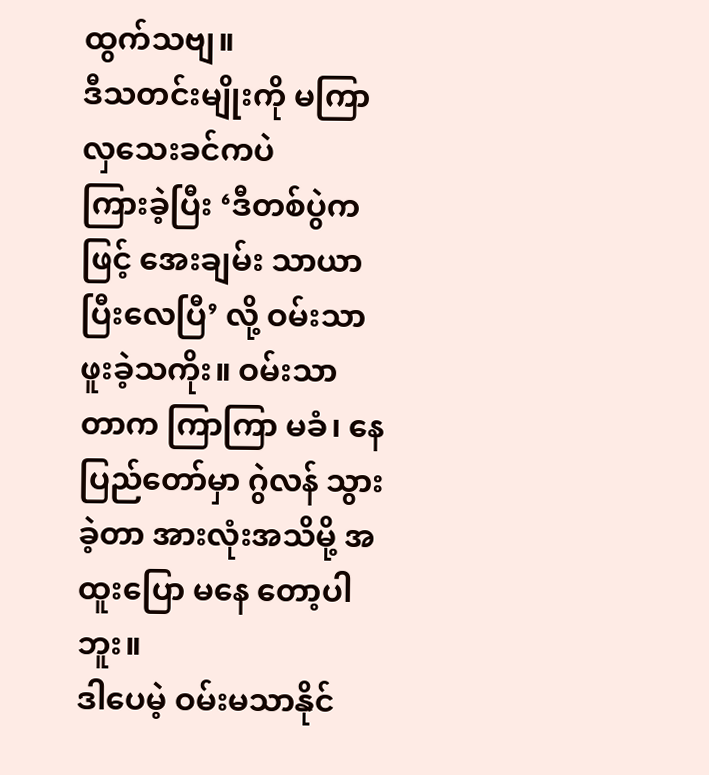ထွက်သဗျ။
ဒီသတင်းမျိုးကို မကြာလှသေးခင်ကပဲ
ကြားခဲ့ပြီး ‘ဒီတစ်ပွဲကဖြင့် အေးချမ်း သာယာ ပြီးလေပြီ’ လို့ ဝမ်းသာဖူးခဲ့သကိုး။ ဝမ်းသာ
တာက ကြာကြာ မခံ၊ နေပြည်တော်မှာ ဂွဲလန် သွားခဲ့တာ အားလုံးအသိမို့ အထူးပြော မနေ တော့ပါဘူး။
ဒါပေမဲ့ ဝမ်းမသာနိုင်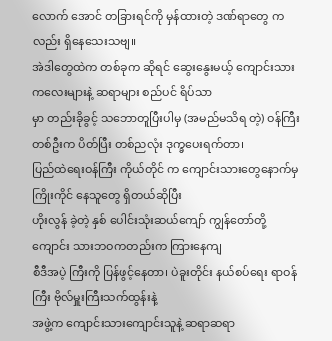လောက် အောင် တခြားရင်ကို မှန်ထားတဲ့ ဒဏ်ရာတွေ ကလည်း ရှိနေသေးသဗျ။
အဲဒါတွေထဲက တစ်ခုက ဆိုရင် ဆွေးနွေးမယ့် ကျောင်းသား ကလေးများနဲ့ ဆရာများ စည်ပင် ရိပ်သာ
မှာ တည်းခိုခွင့် သဘောတူပြီးပါမှ (အမည်မသိရ တဲ့) ဝန်ကြီးတစ်ဦးက ပိတ်ပြီး တစ်ညလုံး ဒုက္ခပေးရက်တာ၊
ပြည်ထဲရေးဝန်ကြီး ကိုယ်တိုင် က ကျောင်းသားတွေနောက်မှ ကြိုးကိုင် နေသူတွေ ရှိတယ်ဆိုပြီး
ဟိုးလွန် ခဲ့တဲ့ နှစ် ပေါင်းသုံးဆယ်ကျော် ကျွန်တော်တို့ ကျောင်း သားဘဝကတည်းက ကြားနေကျ
စီဒီအပဲ့ ကြီးကို ပြန်ဖွင့်နေတာ၊ ပဲခူးတိုင်း နယ်စပ်ရေး ရာဝန်ကြီး ဗိုလ်မှူးကြီးသက်ထွန်းနဲ့
အဖွဲ့က ကျောင်းသားကျောင်းသူနဲ့ ဆရာဆရာ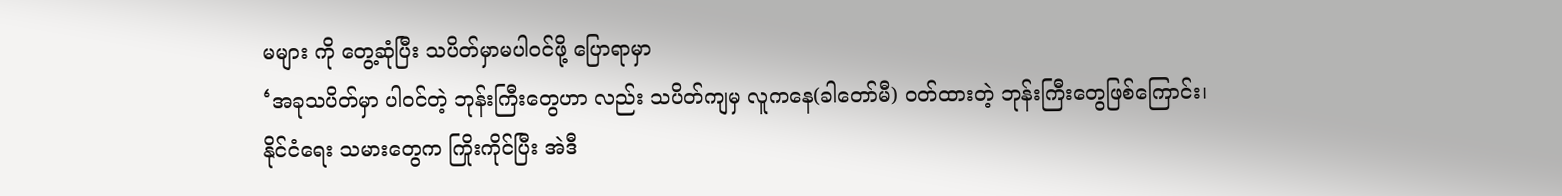မများ ကို တွေ့ဆုံပြီး သပိတ်မှာမပါဝင်ဖို့ ပြောရာမှာ
‘အခုသပိတ်မှာ ပါဝင်တဲ့ ဘုန်းကြီးတွေဟာ လည်း သပိတ်ကျမှ လူကနေ(ခါတော်မီ) ဝတ်ထားတဲ့ ဘုန်းကြီးတွေဖြစ်ကြောင်း၊
နိုင်ငံရေး သမားတွေက ကြိုးကိုင်ပြီး အဲဒီ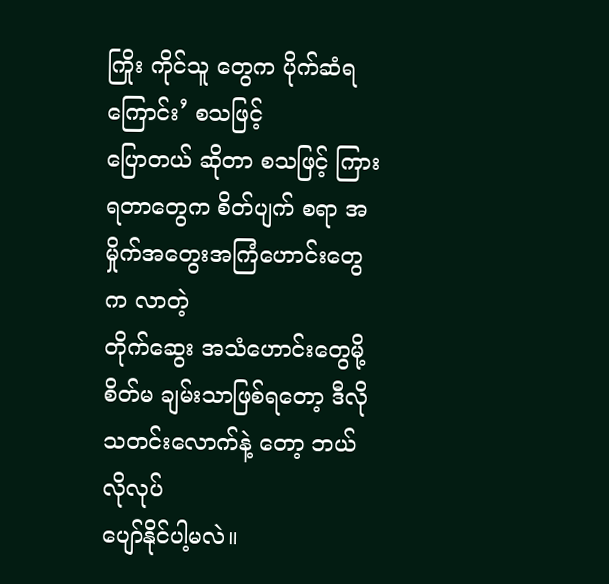ကြိုး ကိုင်သူ တွေက ပိုက်ဆံရကြောင်း’ စသဖြင့်
ပြောတယ် ဆိုတာ စသဖြင့် ကြားရတာတွေက စိတ်ပျက် စရာ အမှိုက်အတွေးအကြံဟောင်းတွေက လာတဲ့
တိုက်ဆွေး အသံဟောင်းတွေမို့ စိတ်မ ချမ်းသာဖြစ်ရတော့ ဒီလို သတင်းလောက်နဲ့ တော့ ဘယ်လိုလုပ်
ပျော်နိုင်ပါ့မလဲ။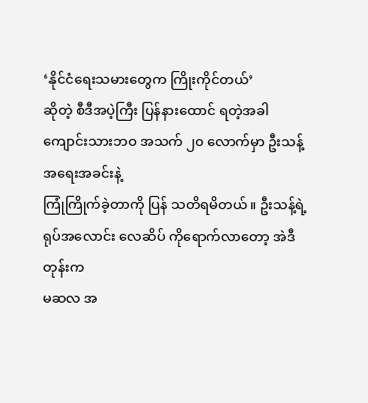‘နိုင်ငံရေးသမားတွေက ကြိုးကိုင်တယ်’
ဆိုတဲ့ စီဒီအပဲ့ကြီး ပြန်နားထောင် ရတဲ့အခါ ကျောင်းသားဘဝ အသက် ၂၀ လောက်မှာ ဦးသန့် အရေးအခင်းနဲ့
ကြုံကြိုက်ခဲ့တာကို ပြန် သတိရမိတယ်။ ဦးသန့်ရဲ့ ရုပ်အလောင်း လေဆိပ် ကိုရောက်လာတော့ အဲဒီတုန်းက
မဆလ အ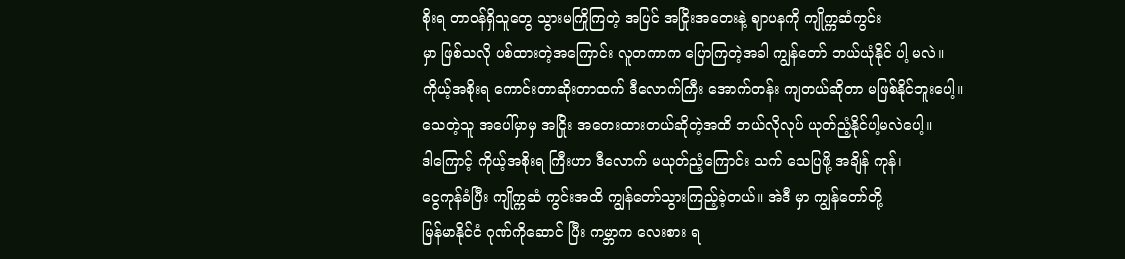စိုးရ တာဝန်ရှိသူတွေ သွားမကြိုကြတဲ့ အပြင် အငြိုးအတေးနဲ့ ဈာပနကို ကျိုက္ကဆံကွင်း
မှာ ဖြစ်သလို ပစ်ထားတဲ့အကြောင်း လူတကာက ပြောကြတဲ့အခါ ကျွန်တော် ဘယ်ယုံနိုင် ပါ့ မလဲ။
ကိုယ့်အစိုးရ ကောင်းတာဆိုးတာထက် ဒီလောက်ကြီး အောက်တန်း ကျတယ်ဆိုတာ မဖြစ်နိုင်ဘူးပေါ့။
သေတဲ့သူ အပေါ်မှာမှ အငြိုး အတေးထားတယ်ဆိုတဲ့အထိ ဘယ်လိုလုပ် ယုတ်ညံ့နိုင်ပါ့မလဲပေါ့။
ဒါကြောင့် ကိုယ့်အစိုးရ ကြီးဟာ ဒီလောက် မယုတ်ညံ့ကြောင်း သက် သေပြဖို့ အချိန် ကုန်၊
ငွေကုန်ခံပြီး ကျိုက္ကဆံ ကွင်းအထိ ကျွန်တော်သွားကြည့်ခဲ့တယ်။ အဲဒီ မှာ ကျွန်တော်တို့
မြန်မာနိုင်ငံ ဂုဏ်ကိုဆောင် ပြီး ကမ္ဘာက လေးစား ရ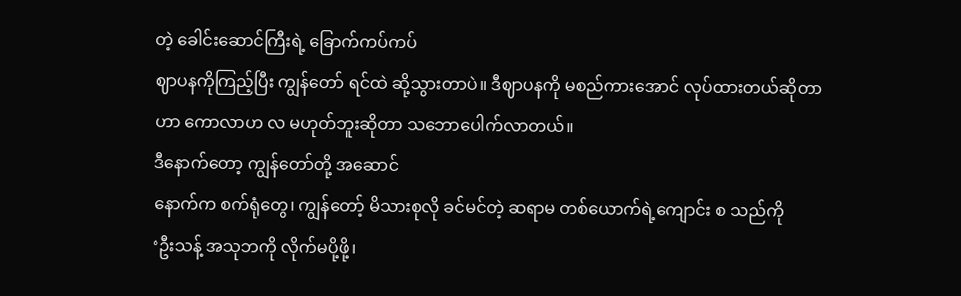တဲ့ ခေါင်းဆောင်ကြီးရဲ့ ခြောက်ကပ်ကပ်
ဈာပနကိုကြည့်ပြီး ကျွန်တော် ရင်ထဲ ဆို့သွားတာပဲ။ ဒီဈာပနကို မစည်ကားအောင် လုပ်ထားတယ်ဆိုတာ
ဟာ ကောလာဟ လ မဟုတ်ဘူးဆိုတာ သဘောပေါက်လာတယ်။
ဒီနောက်တော့ ကျွန်တော်တို့ အဆောင်
နောက်က စက်ရုံတွေ၊ ကျွန်တော့် မိသားစုလို ခင်မင်တဲ့ ဆရာမ တစ်ယောက်ရဲ့ကျောင်း စ သည်ကို
‘ဦးသန့် အသုဘကို လိုက်မပို့ဖို့၊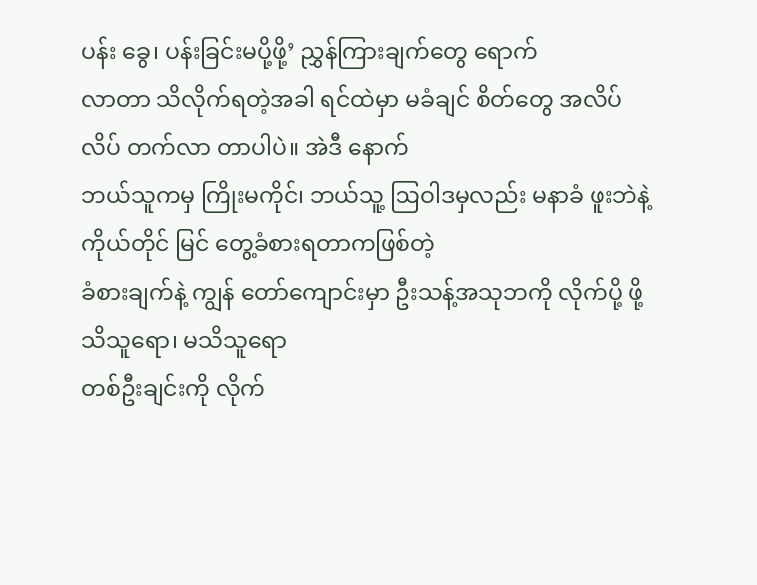ပန်း ခွေ၊ ပန်းခြင်းမပို့ဖို့’ ညွှန်ကြားချက်တွေ ရောက်
လာတာ သိလိုက်ရတဲ့အခါ ရင်ထဲမှာ မခံချင် စိတ်တွေ အလိပ်လိပ် တက်လာ တာပါပဲ။ အဲဒီ နောက်
ဘယ်သူကမှ ကြိုးမကိုင်၊ ဘယ်သူ့ ဩဝါဒမှလည်း မနာခံ ဖူးဘဲနဲ့ ကိုယ်တိုင် မြင် တွေ့ခံစားရတာကဖြစ်တဲ့
ခံစားချက်နဲ့ ကျွန် တော်ကျောင်းမှာ ဦးသန့်အသုဘကို လိုက်ပို့ ဖို့ သိသူရော၊ မသိသူရော
တစ်ဦးချင်းကို လိုက်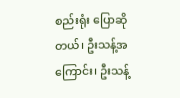စည်းရုံး ပြောဆိုတယ်၊ ဦးသန့်အကြောင်း၊ ဦးသန့်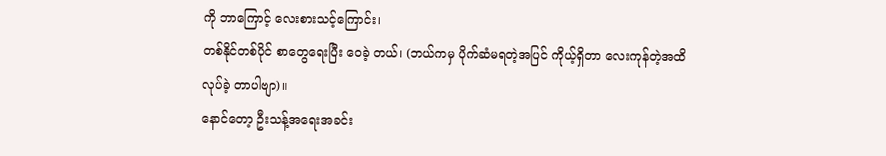ကို ဘာကြောင့် လေးစားသင့်ကြောင်း၊
တစ်နိုင်တစ်ပိုင် စာတွေရေးပြီး ဝေခဲ့ တယ်၊ (ဘယ်ကမှ ပိုက်ဆံမရတဲ့အပြင် ကိုယ့်ရှိတာ လေးကုန်တဲ့အထိ
လုပ်ခဲ့ တာပါဗျာ)။
နောင်တော့ ဦးသန့်အရေးအခင်း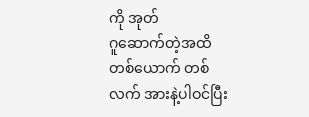ကို အုတ်
ဂူဆောက်တဲ့အထိ တစ်ယောက် တစ်လက် အားနဲ့ပါဝင်ပြီး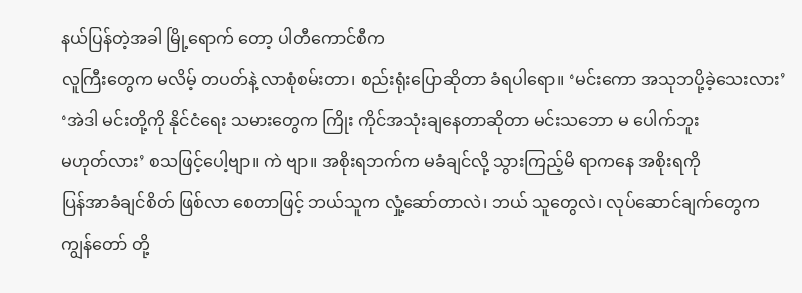နယ်ပြန်တဲ့အခါ မြို့ရောက် တော့ ပါတီကောင်စီက
လူကြီးတွေက မလိမ့် တပတ်နဲ့ လာစုံစမ်းတာ၊ စည်းရုံးပြောဆိုတာ ခံရပါရော။ ‘မင်းကော အသုဘပို့ခဲ့သေးလား’
‘အဲဒါ မင်းတို့ကို နိုင်ငံရေး သမားတွေက ကြိုး ကိုင်အသုံးချနေတာဆိုတာ မင်းသဘော မ ပေါက်ဘူး
မဟုတ်လား’ စသဖြင့်ပေါ့ဗျာ။ ကဲ ဗျာ။ အစိုးရဘက်က မခံချင်လို့ သွားကြည့်မိ ရာကနေ အစိုးရကို
ပြန်အာခံချင်စိတ် ဖြစ်လာ စေတာဖြင့် ဘယ်သူက လှုံ့ဆော်တာလဲ၊ ဘယ် သူတွေလဲ၊ လုပ်ဆောင်ချက်တွေက
ကျွန်တော် တို့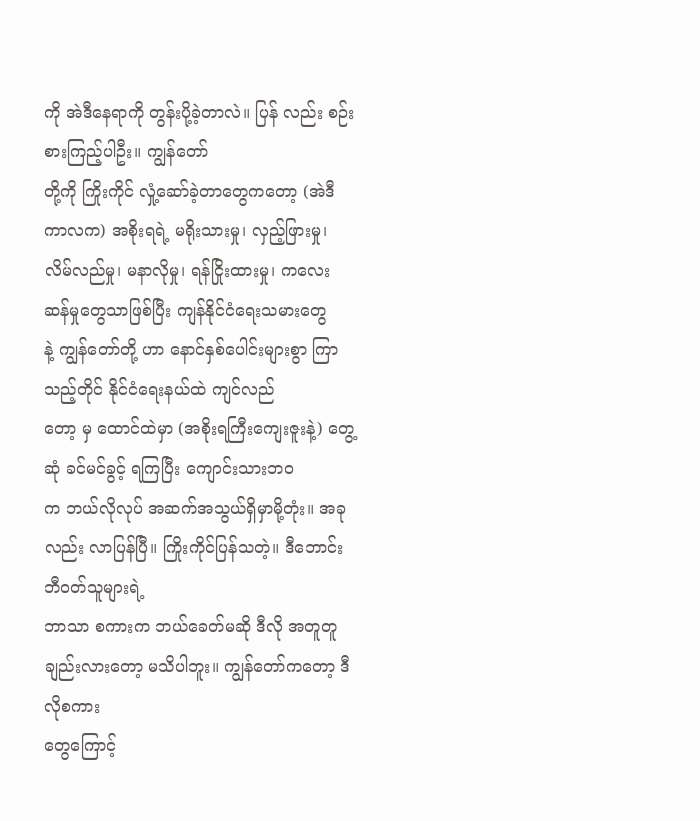ကို အဲဒီနေရာကို တွန်းပို့ခဲ့တာလဲ။ ပြန် လည်း စဉ်းစားကြည့်ပါဦး။ ကျွန်တော်
တို့ကို ကြိုးကိုင် လှုံ့ဆော်ခဲ့တာတွေကတော့ (အဲဒီ ကာလက) အစိုးရရဲ့ မရိုးသားမှု၊ လှည့်ဖြားမှု၊
လိမ်လည်မှု၊ မနာလိုမှု၊ ရန်ငြိုးထားမှု၊ ကလေး ဆန်မှုတွေသာဖြစ်ပြီး ကျန်နိုင်ငံရေးသမားတွေ
နဲ့ ကျွန်တော်တို့ ဟာ နောင်နှစ်ပေါင်းများစွာ ကြာသည့်တိုင် နိုင်ငံရေးနယ်ထဲ ကျင်လည်
တော့ မှ ထောင်ထဲမှာ (အစိုးရကြီးကျေးဇူးနဲ့) တွေ့ဆုံ ခင်မင်ခွင့် ရကြပြီး ကျောင်းသားဘဝ
က ဘယ်လိုလုပ် အဆက်အသွယ်ရှိမှာမို့တုံး။ အခုလည်း လာပြန်ပြီ။ ကြိုးကိုင်ပြန်သတဲ့။ ဒီဘောင်းဘီဝတ်သူများရဲ့
ဘာသာ စကားက ဘယ်ခေတ်မဆို ဒီလို အတူတူချည်းလားတော့ မသိပါဘူး။ ကျွန်တော်ကတော့ ဒီလိုစကား
တွေကြောင့်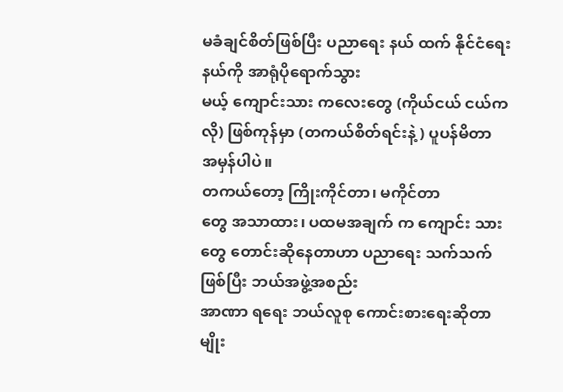မခံချင်စိတ်ဖြစ်ပြီး ပညာရေး နယ် ထက် နိုင်ငံရေးနယ်ကို အာရုံပိုရောက်သွား
မယ့် ကျောင်းသား ကလေးတွေ (ကိုယ်ငယ် ငယ်ကလို) ဖြစ်ကုန်မှာ (တကယ်စိတ်ရင်းနဲ့) ပူပန်မိတာ
အမှန်ပါပဲ။
တကယ်တော့ ကြိုးကိုင်တာ၊ မကိုင်တာ
တွေ အသာထား၊ ပထမအချက် က ကျောင်း သားတွေ တောင်းဆိုနေတာဟာ ပညာရေး သက်သက်ဖြစ်ပြီး ဘယ်အဖွဲ့အစည်း
အာဏာ ရရေး ဘယ်လူစု ကောင်းစားရေးဆိုတာမျိုး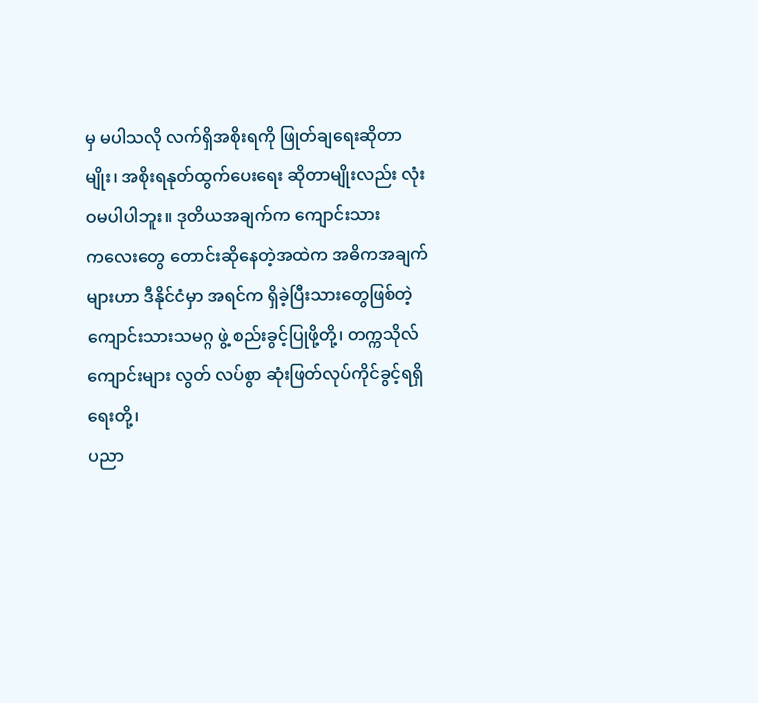မှ မပါသလို လက်ရှိအစိုးရကို ဖြုတ်ချရေးဆိုတာ
မျိုး၊ အစိုးရနုတ်ထွက်ပေးရေး ဆိုတာမျိုးလည်း လုံးဝမပါပါဘူး။ ဒုတိယအချက်က ကျောင်းသား
ကလေးတွေ တောင်းဆိုနေတဲ့အထဲက အဓိကအချက်များဟာ ဒီနိုင်ငံမှာ အရင်က ရှိခဲ့ပြီးသားတွေဖြစ်တဲ့
ကျောင်းသားသမဂ္ဂ ဖွဲ့ စည်းခွင့်ပြုဖို့တို့၊ တက္ကသိုလ်ကျောင်းများ လွတ် လပ်စွာ ဆုံးဖြတ်လုပ်ကိုင်ခွင့်ရရှိရေးတို့၊
ပညာ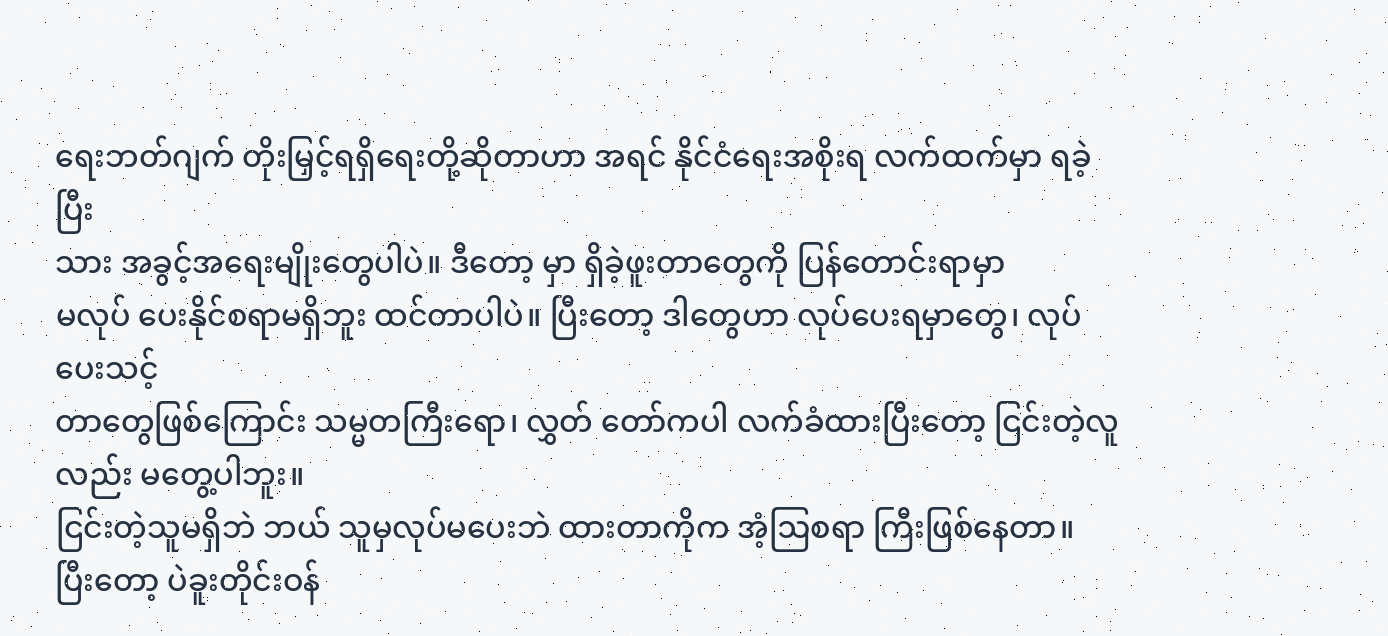ရေးဘတ်ဂျက် တိုးမြှင့်ရရှိရေးတို့ဆိုတာဟာ အရင် နိုင်ငံရေးအစိုးရ လက်ထက်မှာ ရခဲ့ပြီး
သား အခွင့်အရေးမျိုးတွေပါပဲ။ ဒီတော့ မှာ ရှိခဲ့ဖူးတာတွေကို ပြန်တောင်းရာမှာ
မလုပ် ပေးနိုင်စရာမရှိဘူး ထင်တာပါပဲ။ ပြီးတော့ ဒါတွေဟာ လုပ်ပေးရမှာတွေ၊ လုပ်ပေးသင့်
တာတွေဖြစ်ကြောင်း သမ္မတကြီးရော၊ လွှတ် တော်ကပါ လက်ခံထားပြီးတော့ ငြင်းတဲ့လူလည်း မတွေ့ပါဘူး။
ငြင်းတဲ့သူမရှိဘဲ ဘယ် သူမှလုပ်မပေးဘဲ ထားတာကိုက အံ့ဩစရာ ကြီးဖြစ်နေတာ။
ပြီးတော့ ပဲခူးတိုင်းဝန်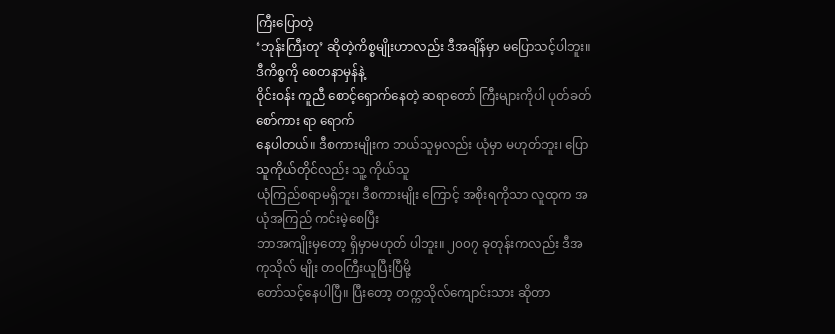ကြီးပြောတဲ့
‘ဘုန်းကြီးတု’ ဆိုတဲ့ကိစ္စမျိုးဟာလည်း ဒီအချိန်မှာ မပြောသင့်ပါဘူး။ ဒီကိစ္စကို စေတနာမှန်နဲ့
ဝိုင်းဝန်း ကူညီ စောင့်ရှောက်နေတဲ့ ဆရာတော် ကြီးများကိုပါ ပုတ်ခတ်စော်ကား ရာ ရောက်
နေပါတယ်။ ဒီစကားမျိုးက ဘယ်သူမှလည်း ယုံမှာ မဟုတ်ဘူး၊ ပြောသူကိုယ်တိုင်လည်း သူ့ ကိုယ်သူ
ယုံကြည်စရာမရှိဘူး၊ ဒီစကားမျိုး ကြောင့် အစိုးရကိုသာ လူထုက အယုံအကြည် ကင်းမဲ့စေပြီး
ဘာအကျိုးမှတော့ ရှိမှာမဟုတ် ပါဘူး။ ၂၀၀၇ ခုတုန်းကလည်း ဒီအကုသိုလ် မျိုး တဝကြီးယူပြီးပြီမို့
တော်သင့်နေပါပြီ။ ပြီးတော့ တက္ကသိုလ်ကျောင်းသား ဆိုတာ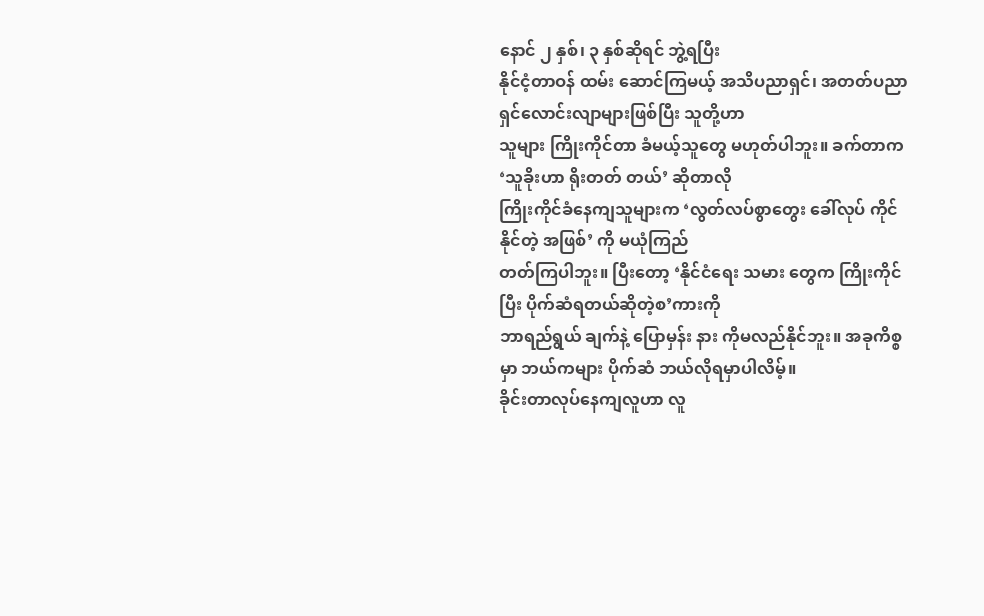နောင် ၂ နှစ်၊ ၃ နှစ်ဆိုရင် ဘွဲ့ရပြီး
နိုင်ငံ့တာဝန် ထမ်း ဆောင်ကြမယ့် အသိပညာရှင်၊ အတတ်ပညာ ရှင်လောင်းလျာများဖြစ်ပြီး သူတို့ဟာ
သူများ ကြိုးကိုင်တာ ခံမယ့်သူတွေ မဟုတ်ပါဘူး။ ခက်တာက ‘သူခိုးဟာ ရိုးတတ် တယ်’ ဆိုတာလို
ကြိုးကိုင်ခံနေကျသူများက ‘လွတ်လပ်စွာတွေး ခေါ်လုပ် ကိုင်နိုင်တဲ့ အဖြစ်’ ကို မယုံကြည်
တတ်ကြပါဘူး။ ပြီးတော့ ‘နိုင်ငံရေး သမား တွေက ကြိုးကိုင်ပြီး ပိုက်ဆံရတယ်ဆိုတဲ့စ’ကားကို
ဘာရည်ရွယ် ချက်နဲ့ ပြောမှန်း နား ကိုမလည်နိုင်ဘူး။ အခုကိစ္စမှာ ဘယ်ကများ ပိုက်ဆံ ဘယ်လိုရမှာပါလိမ့်။
ခိုင်းတာလုပ်နေကျလူဟာ လူ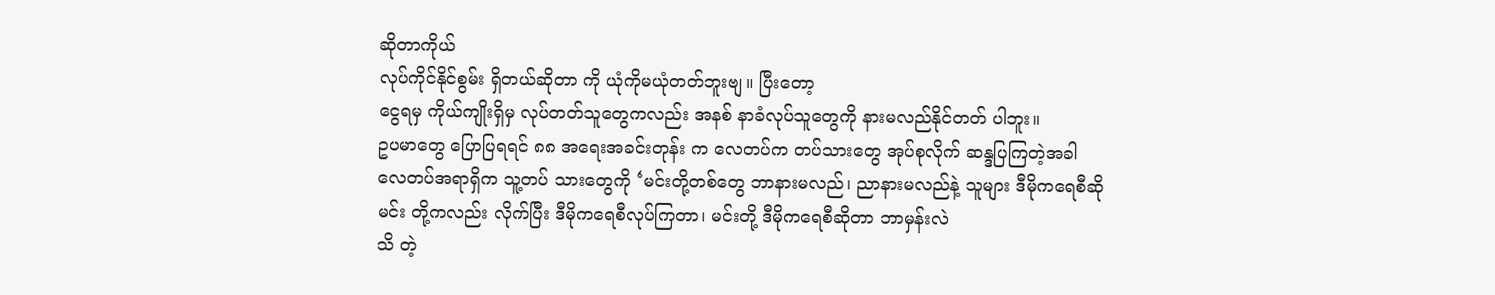ဆိုတာကိုယ်
လုပ်ကိုင်နိုင်စွမ်း ရှိတယ်ဆိုတာ ကို ယုံကိုမယုံတတ်ဘူးဗျ။ ပြီးတော့
ငွေရမှ ကိုယ်ကျိုးရှိမှ လုပ်တတ်သူတွေကလည်း အနစ် နာခံလုပ်သူတွေကို နားမလည်နိုင်တတ် ပါဘူး။
ဥပမာတွေ ပြောပြရရင် ၈၈ အရေးအခင်းတုန်း က လေတပ်က တပ်သားတွေ အုပ်စုလိုက် ဆန္ဒပြကြတဲ့အခါ
လေတပ်အရာရှိက သူ့တပ် သားတွေကို ‘မင်းတို့တစ်တွေ ဘာနားမလည်၊ ညာနားမလည်နဲ့ သူများ ဒီမိုကရေစီဆို
မင်း တို့ကလည်း လိုက်ပြီး ဒီမိုကရေစီလုပ်ကြတာ၊ မင်းတို့ ဒီမိုကရေစီဆိုတာ ဘာမှန်းလဲ
သိ တဲ့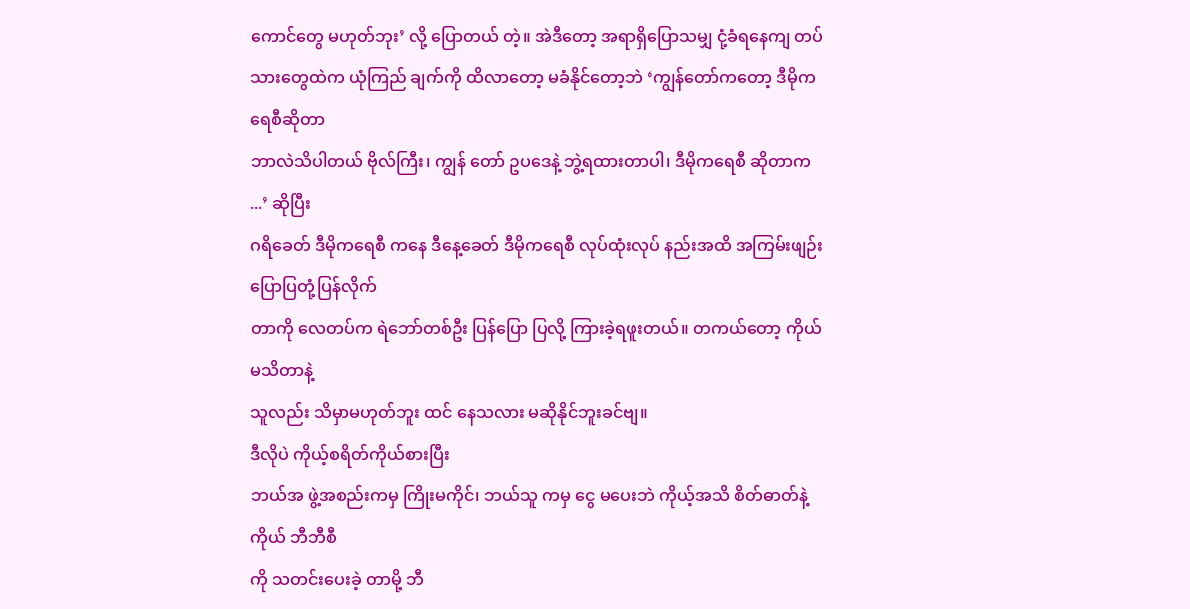ကောင်တွေ မဟုတ်ဘုး’ လို့ ပြောတယ် တဲ့။ အဲဒီတော့ အရာရှိပြောသမျှ ငုံ့ခံရနေကျ တပ်
သားတွေထဲက ယုံကြည် ချက်ကို ထိလာတော့ မခံနိုင်တော့ဘဲ ‘ကျွန်တော်ကတော့ ဒီမိုက ရေစီဆိုတာ
ဘာလဲသိပါတယ် ဗိုလ်ကြီး၊ ကျွန် တော် ဥပဒေနဲ့ ဘွဲ့ရထားတာပါ၊ ဒီမိုကရေစီ ဆိုတာက ...’ ဆိုပြီး
ဂရိခေတ် ဒီမိုကရေစီ ကနေ ဒီနေ့ခေတ် ဒီမိုကရေစီ လုပ်ထုံးလုပ် နည်းအထိ အကြမ်းဖျဉ်း ပြောပြတုံ့ပြန်လိုက်
တာကို လေတပ်က ရဲဘော်တစ်ဦး ပြန်ပြော ပြလို့ ကြားခဲ့ရဖူးတယ်။ တကယ်တော့ ကိုယ် မသိတာနဲ့
သူလည်း သိမှာမဟုတ်ဘူး ထင် နေသလား မဆိုနိုင်ဘူးခင်ဗျ။
ဒီလိုပဲ ကိုယ့်စရိတ်ကိုယ်စားပြီး
ဘယ်အ ဖွဲ့အစည်းကမှ ကြိုးမကိုင်၊ ဘယ်သူ ကမှ ငွေ မပေးဘဲ ကိုယ့်အသိ စိတ်ဓာတ်နဲ့ကိုယ် ဘီဘီစီ
ကို သတင်းပေးခဲ့ တာမို့ ဘီ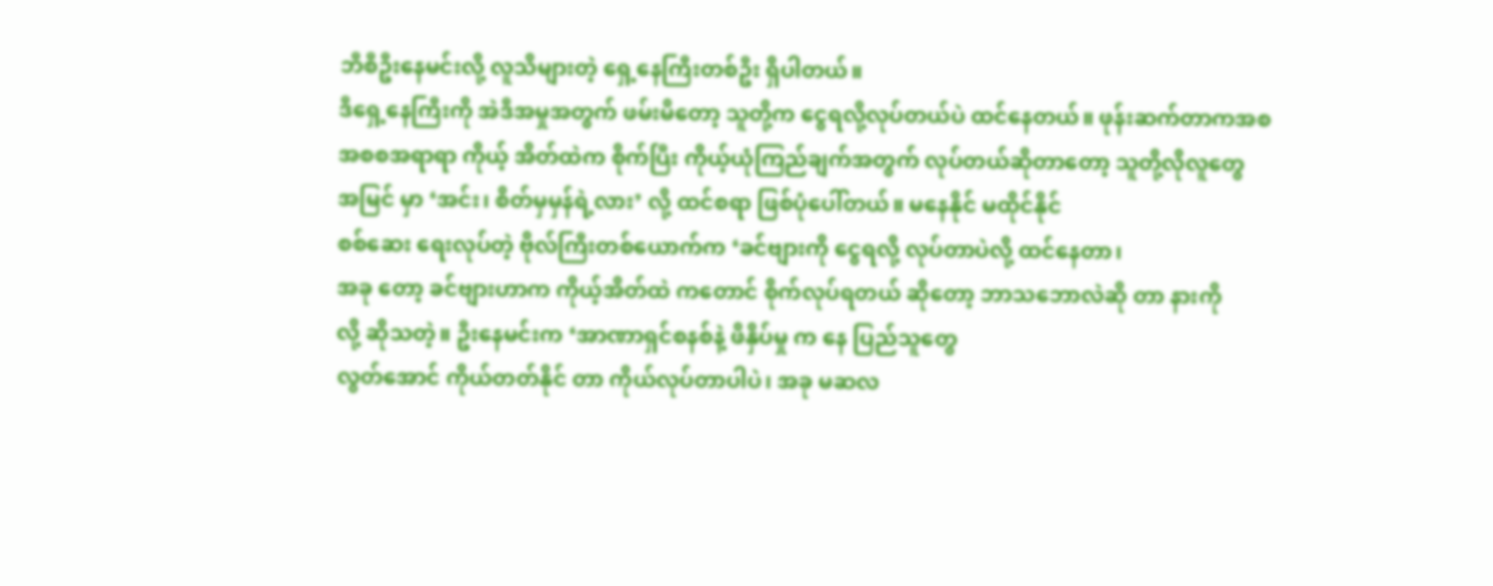ဘီစီဦးနေမင်းလို့ လူသိများတဲ့ ရှေ့နေကြီးတစ်ဦး ရှိပါတယ်။
ဒီရှေ့နေကြီးကို အဲဒီအမှုအတွက် ဖမ်းမိတော့ သူတို့က ငွေရလို့လုပ်တယ်ပဲ ထင်နေတယ်။ ဖုန်းဆက်တာကအစ
အစစအရာရာ ကိုယ့် အိတ်ထဲက စိုက်ပြီး ကိုယ့်ယုံကြည်ချက်အတွက် လုပ်တယ်ဆိုတာတော့ သူတို့လိုလူတွေ
အမြင် မှာ ‘အင်း၊ စိတ်မှမှန်ရဲ့လား’ လို့ ထင်စရာ ဖြစ်ပုံပေါ်တယ်။ မနေနိုင် မထိုင်နိုင်
စစ်ဆေး ရေးလုပ်တဲ့ ဗိုလ်ကြီးတစ်ယောက်က ‘ခင်ဗျားကို ငွေရလို့ လုပ်တာပဲလို့ ထင်နေတာ၊
အခု တော့ ခင်ဗျားဟာက ကိုယ့်အိတ်ထဲ ကတောင် စိုက်လုပ်ရတယ် ဆိုတော့ ဘာသဘောလဲဆို တာ နားကို
လို့ ဆိုသတဲ့။ ဦးနေမင်းက ‘အာဏာရှင်စနစ်နဲ့ ဖိနှိပ်မှု က နေ ပြည်သူတွေ
လွတ်အောင် ကိုယ်တတ်နိုင် တာ ကိုယ်လုပ်တာပါပဲ၊ အခု မဆလ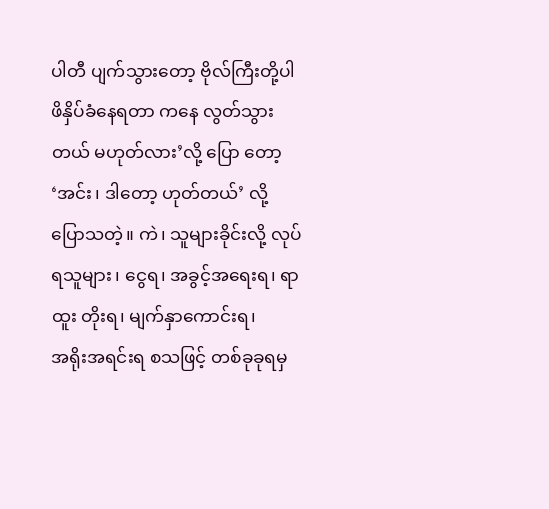ပါတီ ပျက်သွားတော့ ဗိုလ်ကြီးတို့ပါ
ဖိနှိပ်ခံနေရတာ ကနေ လွတ်သွားတယ် မဟုတ်လား’လို့ ပြော တော့ ‘အင်း၊ ဒါတော့ ဟုတ်တယ်’ လို့
ပြောသတဲ့။ ကဲ၊ သူများခိုင်းလို့ လုပ်ရသူများ၊ ငွေရ၊ အခွင့်အရေးရ၊ ရာထူး တိုးရ၊ မျက်နှာကောင်းရ၊
အရိုးအရင်းရ စသဖြင့် တစ်ခုခုရမှ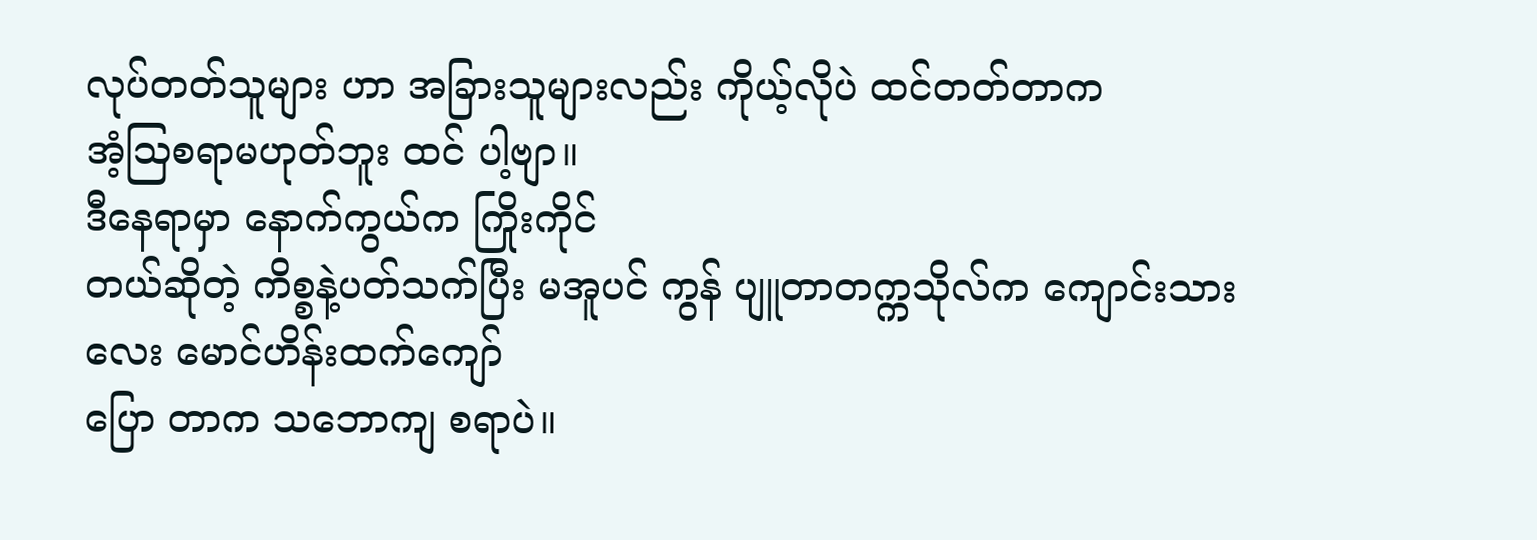လုပ်တတ်သူများ ဟာ အခြားသူများလည်း ကိုယ့်လိုပဲ ထင်တတ်တာက
အံ့ဩစရာမဟုတ်ဘူး ထင် ပါ့ဗျာ။
ဒီနေရာမှာ နောက်ကွယ်က ကြိုးကိုင်
တယ်ဆိုတဲ့ ကိစ္စနဲ့ပတ်သက်ပြီး မအူပင် ကွန် ပျူတာတက္ကသိုလ်က ကျောင်းသားလေး မောင်ဟိန်းထက်ကျော်
ပြော တာက သဘောကျ စရာပဲ။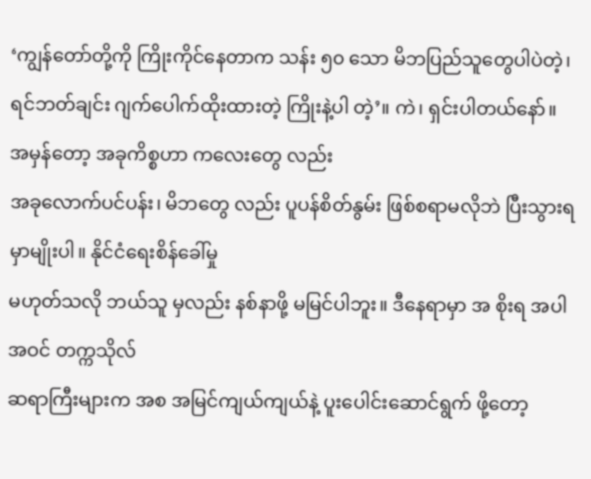‘ကျွန်တော်တို့ကို ကြိုးကိုင်နေတာက သန်း ၅၀ သော မိဘပြည်သူတွေပါပဲတဲ့၊
ရင်ဘတ်ချင်း ဂျက်ပေါက်ထိုးထားတဲ့ ကြိုးနဲ့ပါ တဲ့’။ ကဲ၊ ရှင်းပါတယ်နော်။
အမှန်တော့ အခုကိစ္စဟာ ကလေးတွေ လည်း
အခုလောက်ပင်ပန်း၊ မိဘတွေ လည်း ပူပန်စိတ်နွမ်း ဖြစ်စရာမလိုဘဲ ပြီးသွားရမှာမျိုးပါ။ နိုင်ငံရေးစိန်ခေါ်မှု
မဟုတ်သလို ဘယ်သူ မှလည်း နစ်နာဖို့ မမြင်ပါဘူး။ ဒီနေရာမှာ အ စိုးရ အပါအဝင် တက္ကသိုလ်
ဆရာကြီးများက အစ အမြင်ကျယ်ကျယ်နဲ့ ပူးပေါင်းဆောင်ရွက် ဖို့တော့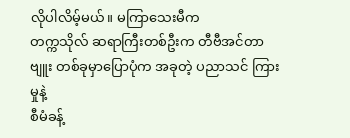လိုပါလိမ့်မယ်။ မကြာသေးမီက
တက္ကသိုလ် ဆရာကြီးတစ်ဦးက တီဗီအင်တာ ဗျူး တစ်ခုမှာပြောပုံက အခုတဲ့ ပညာသင် ကြားမှုနဲ့
စီမံခန့်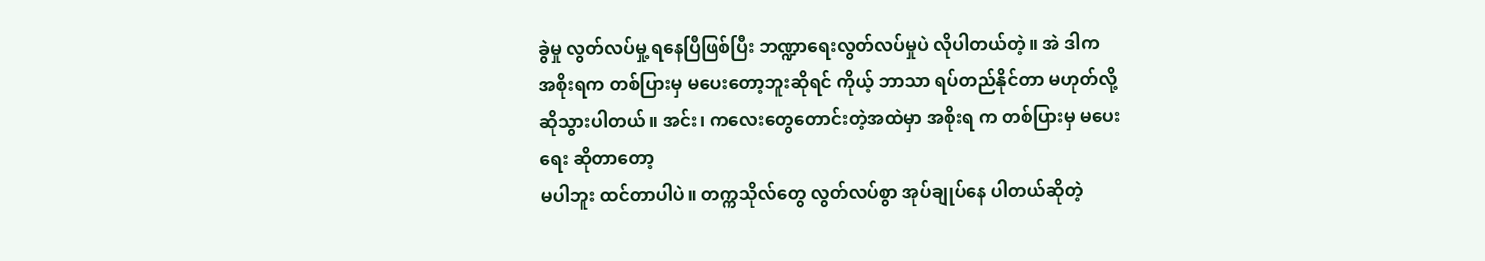ခွဲမှု လွတ်လပ်မှု့ ရနေပြီဖြစ်ပြီး ဘဏ္ဍာရေးလွတ်လပ်မှုပဲ လိုပါတယ်တဲ့။ အဲ ဒါက
အစိုးရက တစ်ပြားမှ မပေးတော့ဘူးဆိုရင် ကိုယ့် ဘာသာ ရပ်တည်နိုင်တာ မဟုတ်လို့
ဆိုသွားပါတယ်။ အင်း၊ ကလေးတွေတောင်းတဲ့အထဲမှာ အစိုးရ က တစ်ပြားမှ မပေးရေး ဆိုတာတော့
မပါဘူး ထင်တာပါပဲ။ တက္ကသိုလ်တွေ လွတ်လပ်စွာ အုပ်ချုပ်နေ ပါတယ်ဆိုတဲ့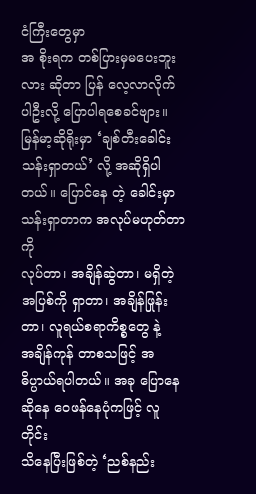ငံကြီးတွေမှာ
အ စိုးရက တစ်ပြားမှမပေးဘူးလား ဆိုတာ ပြန် လေ့လာလိုက်ပါဦးလို့ ပြောပါရစေခင်ဗျား။
မြန်မာ့ဆိုရိုးမှာ ‘ချစ်တီးခေါင်း
သန်းရှာတယ်’ လို့ အဆိုရှိပါတယ်။ ပြောင်နေ တဲ့ ခေါင်းမှာ သန်းရှာတာက အလုပ်မဟုတ်တာ ကို
လုပ်တာ၊ အချိန်ဆွဲတာ၊ မရှိတဲ့အပြစ်ကို ရှာတာ၊ အချိန်ဖြုန်းတာ၊ လူရယ်စရာကိစ္စတွေ နဲ့
အချိန်ကုန် တာစသဖြင့် အဓိပ္ပာယ်ရပါတယ်။ အခု ပြောနေဆိုနေ ဝေဖန်နေပုံကဖြင့် လူတိုင်း
သိနေပြီးဖြစ်တဲ့ ‘ညစ်နည်း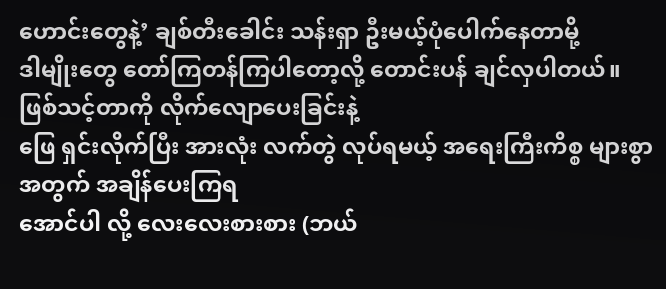ဟောင်းတွေနဲ့’ ချစ်တီးခေါင်း သန်းရှာ ဦးမယ့်ပုံပေါက်နေတာမို့
ဒါမျိုးတွေ တော်ကြတန်ကြပါတော့လို့ တောင်းပန် ချင်လှပါတယ်။
ဖြစ်သင့်တာကို လိုက်လျောပေးခြင်းနဲ့
ဖြေ ရှင်းလိုက်ပြီး အားလုံး လက်တွဲ လုပ်ရမယ့် အရေးကြီးကိစ္စ များစွာအတွက် အချိန်ပေးကြရ
အောင်ပါ လို့ လေးလေးစားစား (ဘယ်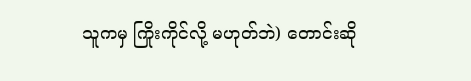သူကမှ ကြိုးကိုင်လို့ မဟုတ်ဘဲ) တောင်းဆို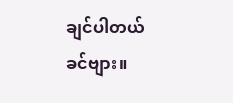ချင်ပါတယ်
ခင်ဗျား။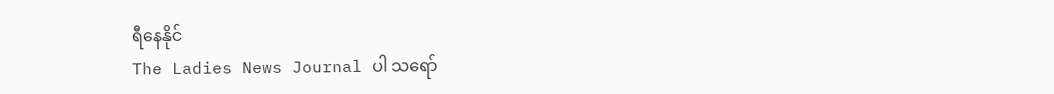ရီနေနိုင်
The Ladies News Journal ပါ သရော်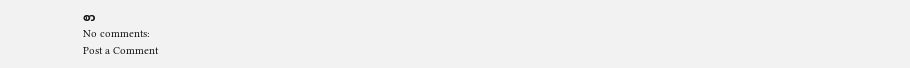စာ
No comments:
Post a Comment